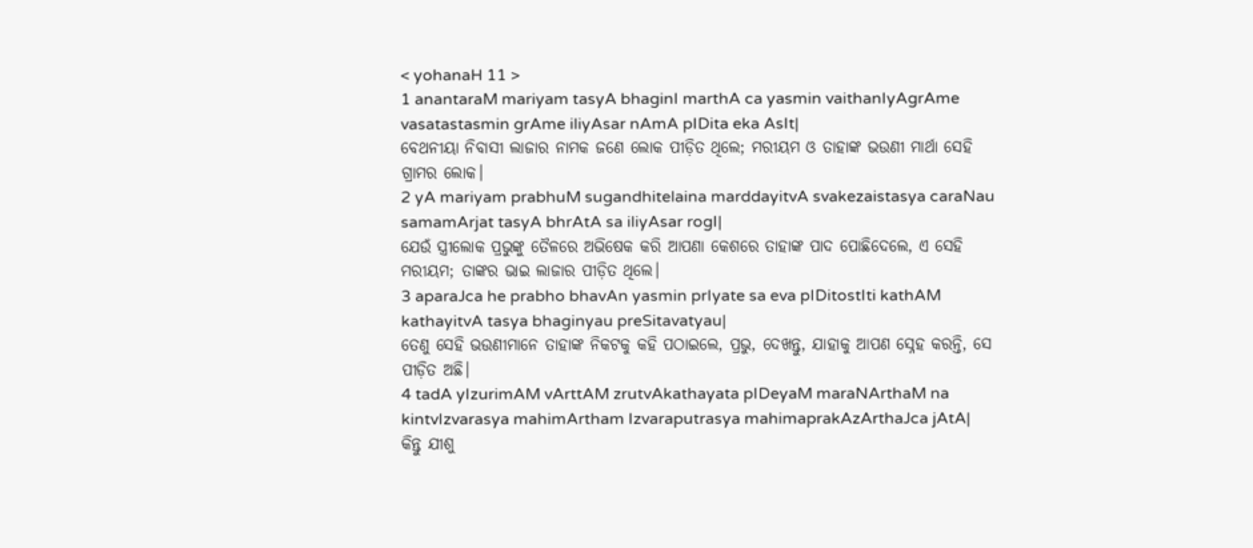< yohanaH 11 >
1 anantaraM mariyam tasyA bhaginI marthA ca yasmin vaithanIyAgrAme vasatastasmin grAme iliyAsar nAmA pIDita eka AsIt|
ବେଥନୀୟା ନିବାସୀ ଲାଜାର ନାମକ ଜଣେ ଲୋକ ପୀଡ଼ିତ ଥିଲେ; ମରୀୟମ ଓ ତାହାଙ୍କ ଭଉଣୀ ମାର୍ଥା ସେହି ଗ୍ରାମର ଲୋକ।
2 yA mariyam prabhuM sugandhitelaina marddayitvA svakezaistasya caraNau samamArjat tasyA bhrAtA sa iliyAsar rogI|
ଯେଉଁ ସ୍ତ୍ରୀଲୋକ ପ୍ରଭୁଙ୍କୁ ତୈଳରେ ଅଭିଷେକ କରି ଆପଣା କେଶରେ ତାହାଙ୍କ ପାଦ ପୋଛିଦେଲେ, ଏ ସେହି ମରୀୟମ; ତାଙ୍କର ଭାଇ ଲାଜାର ପୀଡ଼ିତ ଥିଲେ।
3 aparaJca he prabho bhavAn yasmin prIyate sa eva pIDitostIti kathAM kathayitvA tasya bhaginyau preSitavatyau|
ତେଣୁ ସେହି ଭଉଣୀମାନେ ତାହାଙ୍କ ନିକଟକୁ କହି ପଠାଇଲେ, ପ୍ରଭୁ, ଦେଖନ୍ତୁ, ଯାହାକୁ ଆପଣ ସ୍ନେହ କରନ୍ତି, ସେ ପୀଡ଼ିତ ଅଛି।
4 tadA yIzurimAM vArttAM zrutvAkathayata pIDeyaM maraNArthaM na kintvIzvarasya mahimArtham Izvaraputrasya mahimaprakAzArthaJca jAtA|
କିନ୍ତୁ ଯୀଶୁ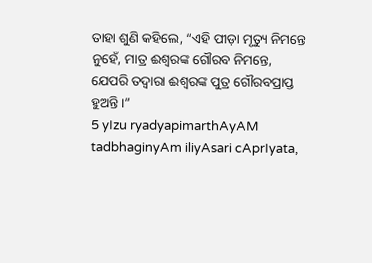ତାହା ଶୁଣି କହିଲେ, “ଏହି ପୀଡ଼ା ମୃତ୍ୟୁ ନିମନ୍ତେ ନୁହେଁ, ମାତ୍ର ଈଶ୍ବରଙ୍କ ଗୌରବ ନିମନ୍ତେ, ଯେପରି ତଦ୍ୱାରା ଈଶ୍ବରଙ୍କ ପୁତ୍ର ଗୌରବପ୍ରାପ୍ତ ହୁଅନ୍ତି।”
5 yIzu ryadyapimarthAyAM tadbhaginyAm iliyAsari cAprIyata,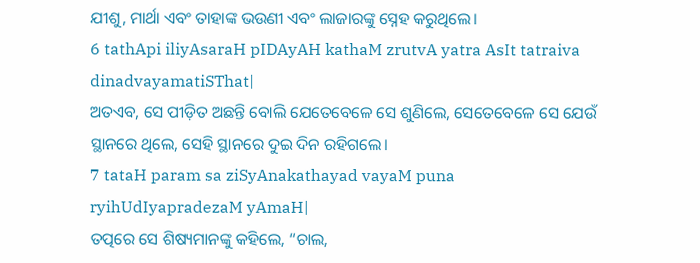ଯୀଶୁ, ମାର୍ଥା ଏବଂ ତାହାଙ୍କ ଭଉଣୀ ଏବଂ ଲାଜାରଙ୍କୁ ସ୍ନେହ କରୁଥିଲେ।
6 tathApi iliyAsaraH pIDAyAH kathaM zrutvA yatra AsIt tatraiva dinadvayamatiSThat|
ଅତଏବ, ସେ ପୀଡ଼ିତ ଅଛନ୍ତି ବୋଲି ଯେତେବେଳେ ସେ ଶୁଣିଲେ, ସେତେବେଳେ ସେ ଯେଉଁ ସ୍ଥାନରେ ଥିଲେ, ସେହି ସ୍ଥାନରେ ଦୁଇ ଦିନ ରହିଗଲେ।
7 tataH param sa ziSyAnakathayad vayaM puna ryihUdIyapradezaM yAmaH|
ତତ୍ପରେ ସେ ଶିଷ୍ୟମାନଙ୍କୁ କହିଲେ, “ଚାଲ,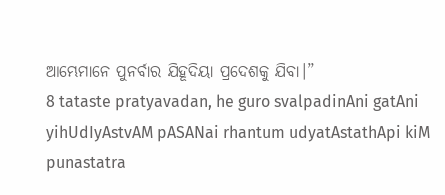ଆମ୍ଭେମାନେ ପୁନର୍ବାର ଯିହୂଦିୟା ପ୍ରଦେଶକୁ ଯିବା।”
8 tataste pratyavadan, he guro svalpadinAni gatAni yihUdIyAstvAM pASANai rhantum udyatAstathApi kiM punastatra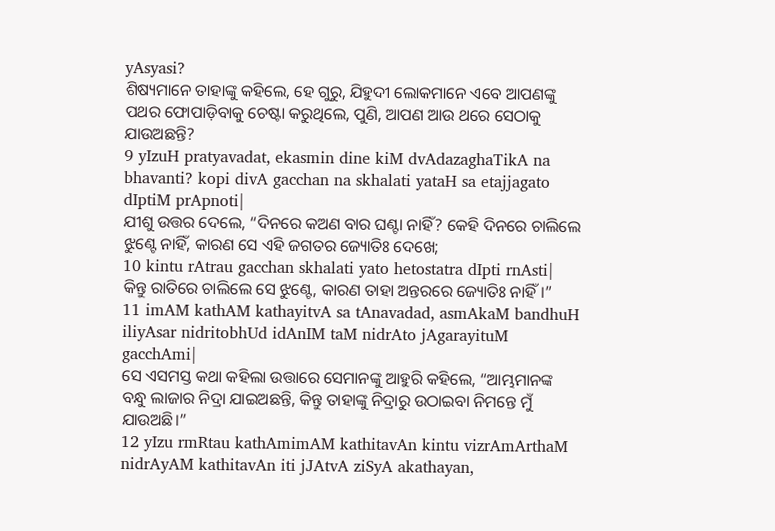yAsyasi?
ଶିଷ୍ୟମାନେ ତାହାଙ୍କୁ କହିଲେ, ହେ ଗୁରୁ, ଯିହୁଦୀ ଲୋକମାନେ ଏବେ ଆପଣଙ୍କୁ ପଥର ଫୋପାଡ଼ିବାକୁ ଚେଷ୍ଟା କରୁଥିଲେ, ପୁଣି, ଆପଣ ଆଉ ଥରେ ସେଠାକୁ ଯାଉଅଛନ୍ତି?
9 yIzuH pratyavadat, ekasmin dine kiM dvAdazaghaTikA na bhavanti? kopi divA gacchan na skhalati yataH sa etajjagato dIptiM prApnoti|
ଯୀଶୁ ଉତ୍ତର ଦେଲେ, “ଦିନରେ କଅଣ ବାର ଘଣ୍ଟା ନାହିଁ? କେହି ଦିନରେ ଚାଲିଲେ ଝୁଣ୍ଟେ ନାହିଁ, କାରଣ ସେ ଏହି ଜଗତର ଜ୍ୟୋତିଃ ଦେଖେ;
10 kintu rAtrau gacchan skhalati yato hetostatra dIpti rnAsti|
କିନ୍ତୁ ରାତିରେ ଚାଲିଲେ ସେ ଝୁଣ୍ଟେ, କାରଣ ତାହା ଅନ୍ତରରେ ଜ୍ୟୋତିଃ ନାହିଁ।”
11 imAM kathAM kathayitvA sa tAnavadad, asmAkaM bandhuH iliyAsar nidritobhUd idAnIM taM nidrAto jAgarayituM gacchAmi|
ସେ ଏସମସ୍ତ କଥା କହିଲା ଉତ୍ତାରେ ସେମାନଙ୍କୁ ଆହୁରି କହିଲେ, “ଆମ୍ଭମାନଙ୍କ ବନ୍ଧୁ ଲାଜାର ନିଦ୍ରା ଯାଇଅଛନ୍ତି, କିନ୍ତୁ ତାହାଙ୍କୁ ନିଦ୍ରାରୁ ଉଠାଇବା ନିମନ୍ତେ ମୁଁ ଯାଉଅଛି।”
12 yIzu rmRtau kathAmimAM kathitavAn kintu vizrAmArthaM nidrAyAM kathitavAn iti jJAtvA ziSyA akathayan,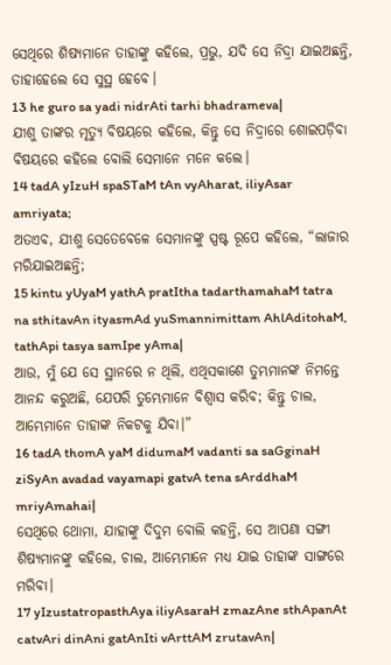ସେଥିରେ ଶିଷ୍ୟମାନେ ତାହାଙ୍କୁ କହିଲେ, ପ୍ରଭୁ, ଯଦି ସେ ନିଦ୍ରା ଯାଇଅଛନ୍ତି, ତାହାହେଲେ ସେ ସୁସ୍ଥ ହେବେ।
13 he guro sa yadi nidrAti tarhi bhadrameva|
ଯୀଶୁ ତାଙ୍କର ମୃତ୍ୟୁ ବିଷୟରେ କହିଲେ, କିନ୍ତୁ ସେ ନିଦ୍ରାରେ ଶୋଇପଡ଼ିବା ବିଷୟରେ କହିଲେ ବୋଲି ସେମାନେ ମନେ କଲେ।
14 tadA yIzuH spaSTaM tAn vyAharat, iliyAsar amriyata;
ଅତଏବ, ଯୀଶୁ ସେତେବେଳେ ସେମାନଙ୍କୁ ସ୍ପଷ୍ଟ ରୂପେ କହିଲେ, “ଲାଜାର ମରିଯାଇଅଛନ୍ତି;
15 kintu yUyaM yathA pratItha tadarthamahaM tatra na sthitavAn ityasmAd yuSmannimittam AhlAditohaM, tathApi tasya samIpe yAma|
ଆଉ, ମୁଁ ଯେ ସେ ସ୍ଥାନରେ ନ ଥିଲି, ଏଥିସକାଶେ ତୁମ୍ଭମାନଙ୍କ ନିମନ୍ତେ ଆନନ୍ଦ କରୁଅଛି, ଯେପରି ତୁମ୍ଭେମାନେ ବିଶ୍ୱାସ କରିବ; କିନ୍ତୁ ଚାଲ, ଆମ୍ଭେମାନେ ତାହାଙ୍କ ନିକଟକୁ ଯିବା।”
16 tadA thomA yaM didumaM vadanti sa saGginaH ziSyAn avadad vayamapi gatvA tena sArddhaM mriyAmahai|
ସେଥିରେ ଥୋମା, ଯାହାଙ୍କୁ ଦିଦୁମ ବୋଲି କହନ୍ତି, ସେ ଆପଣା ସଙ୍ଗୀ ଶିଷ୍ୟମାନଙ୍କୁ କହିଲେ, ଚାଲ, ଆମ୍ଭେମାନେ ମଧ୍ୟ ଯାଇ ତାହାଙ୍କ ସାଙ୍ଗରେ ମରିବା।
17 yIzustatropasthAya iliyAsaraH zmazAne sthApanAt catvAri dinAni gatAnIti vArttAM zrutavAn|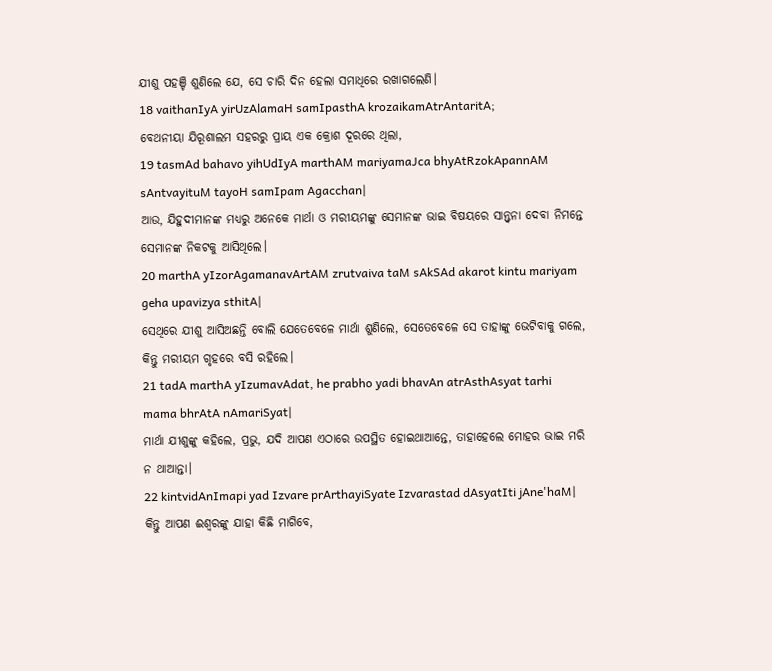ଯୀଶୁ ପହଞ୍ଚି ଶୁଣିଲେ ଯେ, ସେ ଚାରି ଦିନ ହେଲା ସମାଧିରେ ରଖାଗଲେଣି।
18 vaithanIyA yirUzAlamaH samIpasthA krozaikamAtrAntaritA;
ବେଥନୀୟା ଯିରୂଶାଲମ ସହରରୁ ପ୍ରାୟ ଏକ କ୍ରୋଶ ଦୂରରେ ଥିଲା,
19 tasmAd bahavo yihUdIyA marthAM mariyamaJca bhyAtRzokApannAM sAntvayituM tayoH samIpam Agacchan|
ଆଉ, ଯିହୁଦୀମାନଙ୍କ ମଧ୍ୟରୁ ଅନେକେ ମାର୍ଥା ଓ ମରୀୟମଙ୍କୁ ସେମାନଙ୍କ ଭାଇ ବିଷୟରେ ସାନ୍ତ୍ୱନା ଦେବା ନିମନ୍ତେ ସେମାନଙ୍କ ନିକଟକୁ ଆସିଥିଲେ।
20 marthA yIzorAgamanavArtAM zrutvaiva taM sAkSAd akarot kintu mariyam geha upavizya sthitA|
ସେଥିରେ ଯୀଶୁ ଆସିଅଛନ୍ତି ବୋଲି ଯେତେବେଳେ ମାର୍ଥା ଶୁଣିଲେ, ସେତେବେଳେ ସେ ତାହାଙ୍କୁ ଭେଟିବାକୁ ଗଲେ, କିନ୍ତୁ ମରୀୟମ ଗୃହରେ ବସି ରହିଲେ।
21 tadA marthA yIzumavAdat, he prabho yadi bhavAn atrAsthAsyat tarhi mama bhrAtA nAmariSyat|
ମାର୍ଥା ଯୀଶୁଙ୍କୁ କହିଲେ, ପ୍ରଭୁ, ଯଦି ଆପଣ ଏଠାରେ ଉପସ୍ଥିତ ହୋଇଥାଆନ୍ତେ, ତାହାହେଲେ ମୋହର ଭାଇ ମରି ନ ଥାଆନ୍ତା।
22 kintvidAnImapi yad Izvare prArthayiSyate Izvarastad dAsyatIti jAne'haM|
କିନ୍ତୁ ଆପଣ ଈଶ୍ବରଙ୍କୁ ଯାହା କିଛି ମାଗିବେ,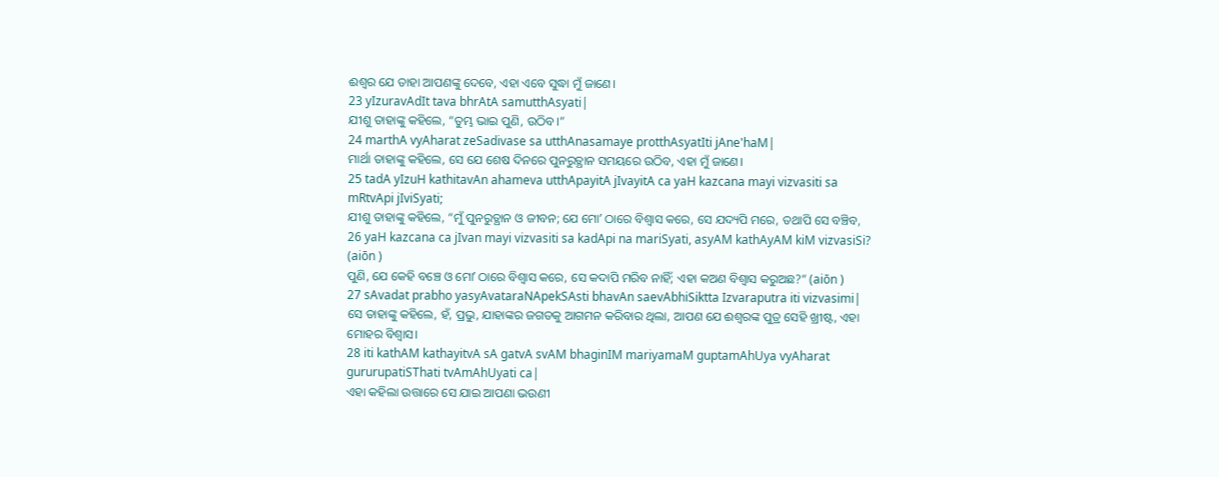ଈଶ୍ବର ଯେ ତାହା ଆପଣଙ୍କୁ ଦେବେ, ଏହା ଏବେ ସୁଦ୍ଧା ମୁଁ ଜାଣେ।
23 yIzuravAdIt tava bhrAtA samutthAsyati|
ଯୀଶୁ ତାହାଙ୍କୁ କହିଲେ, “ତୁମ୍ଭ ଭାଇ ପୁଣି, ଉଠିବ।”
24 marthA vyAharat zeSadivase sa utthAnasamaye protthAsyatIti jAne'haM|
ମାର୍ଥା ତାହାଙ୍କୁ କହିଲେ, ସେ ଯେ ଶେଷ ଦିନରେ ପୁନରୁତ୍ଥାନ ସମୟରେ ଉଠିବ, ଏହା ମୁଁ ଜାଣେ।
25 tadA yIzuH kathitavAn ahameva utthApayitA jIvayitA ca yaH kazcana mayi vizvasiti sa mRtvApi jIviSyati;
ଯୀଶୁ ତାହାଙ୍କୁ କହିଲେ, “ମୁଁ ପୁନରୁତ୍ଥାନ ଓ ଜୀବନ; ଯେ ମୋʼ ଠାରେ ବିଶ୍ୱାସ କରେ, ସେ ଯଦ୍ୟପି ମରେ, ତଥାପି ସେ ବଞ୍ଚିବ,
26 yaH kazcana ca jIvan mayi vizvasiti sa kadApi na mariSyati, asyAM kathAyAM kiM vizvasiSi? (aiōn )
ପୁଣି, ଯେ କେହି ବଞ୍ଚେ ଓ ମୋʼ ଠାରେ ବିଶ୍ୱାସ କରେ, ସେ କଦାପି ମରିବ ନାହିଁ; ଏହା କଅଣ ବିଶ୍ୱାସ କରୁଅଛ?” (aiōn )
27 sAvadat prabho yasyAvataraNApekSAsti bhavAn saevAbhiSiktta Izvaraputra iti vizvasimi|
ସେ ତାହାଙ୍କୁ କହିଲେ, ହଁ, ପ୍ରଭୁ, ଯାହାଙ୍କର ଜଗତକୁ ଆଗମନ କରିବାର ଥିଲା, ଆପଣ ଯେ ଈଶ୍ବରଙ୍କ ପୁତ୍ର ସେହି ଖ୍ରୀଷ୍ଟ, ଏହା ମୋହର ବିଶ୍ୱାସ।
28 iti kathAM kathayitvA sA gatvA svAM bhaginIM mariyamaM guptamAhUya vyAharat gururupatiSThati tvAmAhUyati ca|
ଏହା କହିଲା ଉତ୍ତାରେ ସେ ଯାଇ ଆପଣା ଭଉଣୀ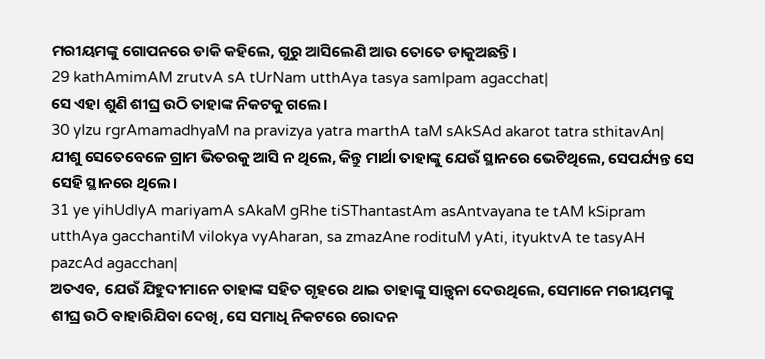ମରୀୟମଙ୍କୁ ଗୋପନରେ ଡାକି କହିଲେ, ଗୁରୁ ଆସିଲେଣି ଆଉ ତୋତେ ଡାକୁଅଛନ୍ତି।
29 kathAmimAM zrutvA sA tUrNam utthAya tasya samIpam agacchat|
ସେ ଏହା ଶୁଣି ଶୀଘ୍ର ଉଠି ତାହାଙ୍କ ନିକଟକୁ ଗଲେ।
30 yIzu rgrAmamadhyaM na pravizya yatra marthA taM sAkSAd akarot tatra sthitavAn|
ଯୀଶୁ ସେତେବେଳେ ଗ୍ରାମ ଭିତରକୁ ଆସି ନ ଥିଲେ, କିନ୍ତୁ ମାର୍ଥା ତାହାଙ୍କୁ ଯେଉଁ ସ୍ଥାନରେ ଭେଟିଥିଲେ, ସେପର୍ଯ୍ୟନ୍ତ ସେ ସେହି ସ୍ଥାନରେ ଥିଲେ।
31 ye yihUdIyA mariyamA sAkaM gRhe tiSThantastAm asAntvayana te tAM kSipram utthAya gacchantiM vilokya vyAharan, sa zmazAne rodituM yAti, ityuktvA te tasyAH pazcAd agacchan|
ଅତଏବ, ଯେଉଁ ଯିହୁଦୀମାନେ ତାହାଙ୍କ ସହିତ ଗୃହରେ ଥାଇ ତାହାଙ୍କୁ ସାନ୍ତ୍ୱନା ଦେଉଥିଲେ, ସେମାନେ ମରୀୟମଙ୍କୁ ଶୀଘ୍ର ଉଠି ବାହାରିଯିବା ଦେଖି, ସେ ସମାଧି ନିକଟରେ ରୋଦନ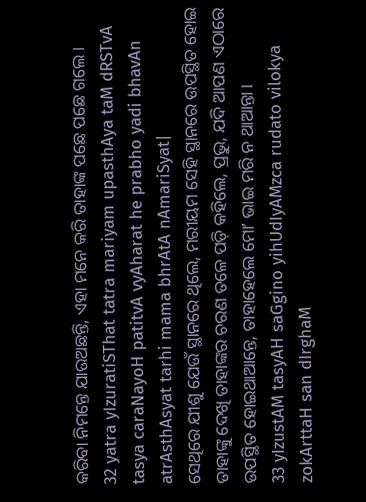କରିବା ନିମନ୍ତେ ଯାଉଅଛନ୍ତି, ଏହା ମନେ କରି ତାହାଙ୍କ ପଛେ ପଛେ ଗଲେ।
32 yatra yIzuratiSThat tatra mariyam upasthAya taM dRSTvA tasya caraNayoH patitvA vyAharat he prabho yadi bhavAn atrAsthAsyat tarhi mama bhrAtA nAmariSyat|
ସେଥିରେ ଯୀଶୁ ଯେଉଁ ସ୍ଥାନରେ ଥିଲେ, ମରୀୟମ ସେହି ସ୍ଥାନରେ ଉପସ୍ଥିତ ହୋଇ ତାହାଙ୍କୁ ଦେଖି ତାହାଙ୍କର ଚରଣ ତଳେ ପଡ଼ି କହିଲେ, ପ୍ରଭୁ, ଯଦି ଆପଣ ଏଠାରେ ଉପସ୍ଥିତ ହୋଇଥାଆନ୍ତେ, ତାହାହେଲେ ମୋʼ ଭାଇ ମରି ନ ଥାଆନ୍ତା।
33 yIzustAM tasyAH saGgino yihUdIyAMzca rudato vilokya zokArttaH san dIrghaM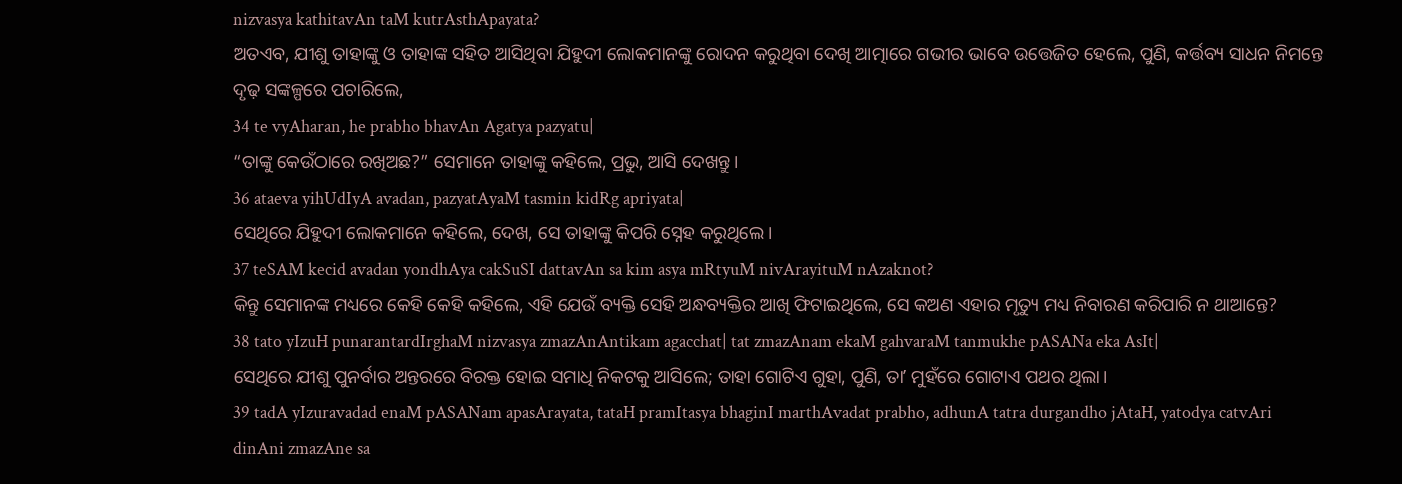nizvasya kathitavAn taM kutrAsthApayata?
ଅତଏବ, ଯୀଶୁ ତାହାଙ୍କୁ ଓ ତାହାଙ୍କ ସହିତ ଆସିଥିବା ଯିହୁଦୀ ଲୋକମାନଙ୍କୁ ରୋଦନ କରୁଥିବା ଦେଖି ଆତ୍ମାରେ ଗଭୀର ଭାବେ ଉତ୍ତେଜିତ ହେଲେ, ପୁଣି, କର୍ତ୍ତବ୍ୟ ସାଧନ ନିମନ୍ତେ ଦୃଢ଼ ସଙ୍କଳ୍ପରେ ପଚାରିଲେ,
34 te vyAharan, he prabho bhavAn Agatya pazyatu|
“ତାଙ୍କୁ କେଉଁଠାରେ ରଖିଅଛ?” ସେମାନେ ତାହାଙ୍କୁ କହିଲେ, ପ୍ରଭୁ, ଆସି ଦେଖନ୍ତୁ।
36 ataeva yihUdIyA avadan, pazyatAyaM tasmin kidRg apriyata|
ସେଥିରେ ଯିହୁଦୀ ଲୋକମାନେ କହିଲେ, ଦେଖ, ସେ ତାହାଙ୍କୁ କିପରି ସ୍ନେହ କରୁଥିଲେ।
37 teSAM kecid avadan yondhAya cakSuSI dattavAn sa kim asya mRtyuM nivArayituM nAzaknot?
କିନ୍ତୁ ସେମାନଙ୍କ ମଧ୍ୟରେ କେହି କେହି କହିଲେ, ଏହି ଯେଉଁ ବ୍ୟକ୍ତି ସେହି ଅନ୍ଧବ୍ୟକ୍ତିର ଆଖି ଫିଟାଇଥିଲେ, ସେ କଅଣ ଏହାର ମୃତ୍ୟୁ ମଧ୍ୟ ନିବାରଣ କରିପାରି ନ ଥାଆନ୍ତେ?
38 tato yIzuH punarantardIrghaM nizvasya zmazAnAntikam agacchat| tat zmazAnam ekaM gahvaraM tanmukhe pASANa eka AsIt|
ସେଥିରେ ଯୀଶୁ ପୁନର୍ବାର ଅନ୍ତରରେ ବିରକ୍ତ ହୋଇ ସମାଧି ନିକଟକୁ ଆସିଲେ; ତାହା ଗୋଟିଏ ଗୁହା, ପୁଣି, ତାʼ ମୁହଁରେ ଗୋଟାଏ ପଥର ଥିଲା।
39 tadA yIzuravadad enaM pASANam apasArayata, tataH pramItasya bhaginI marthAvadat prabho, adhunA tatra durgandho jAtaH, yatodya catvAri dinAni zmazAne sa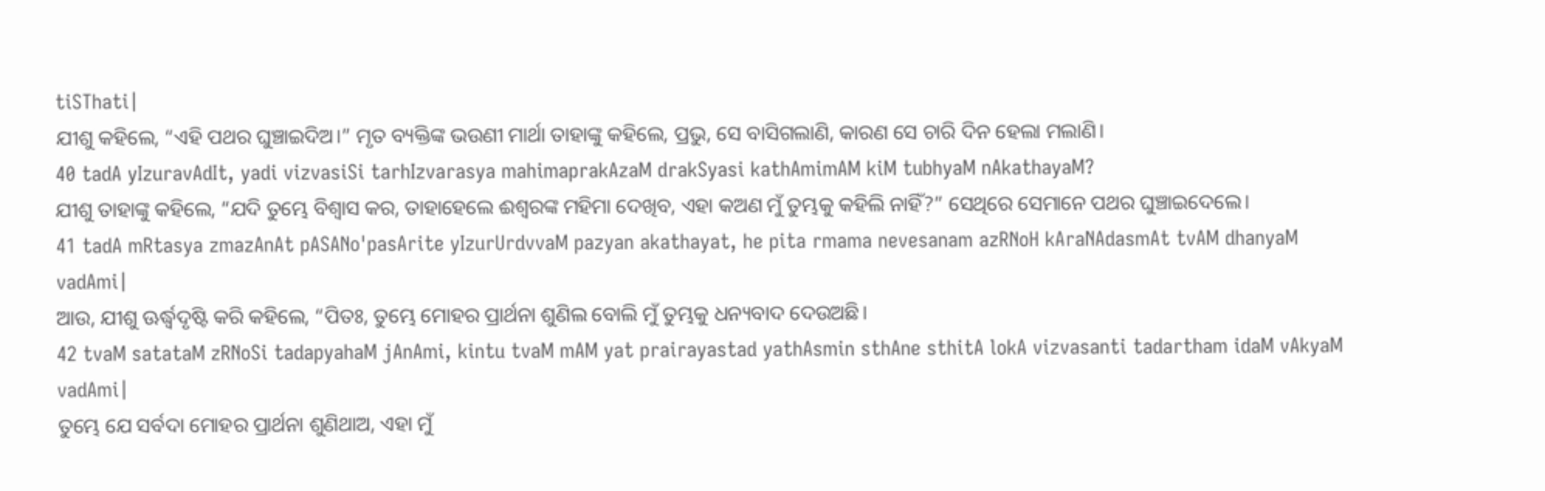tiSThati|
ଯୀଶୁ କହିଲେ, “ଏହି ପଥର ଘୁଞ୍ଚାଇଦିଅ।” ମୃତ ବ୍ୟକ୍ତିଙ୍କ ଭଉଣୀ ମାର୍ଥା ତାହାଙ୍କୁ କହିଲେ, ପ୍ରଭୁ, ସେ ବାସିଗଲାଣି, କାରଣ ସେ ଚାରି ଦିନ ହେଲା ମଲାଣି।
40 tadA yIzuravAdIt, yadi vizvasiSi tarhIzvarasya mahimaprakAzaM drakSyasi kathAmimAM kiM tubhyaM nAkathayaM?
ଯୀଶୁ ତାହାଙ୍କୁ କହିଲେ, “ଯଦି ତୁମ୍ଭେ ବିଶ୍ୱାସ କର, ତାହାହେଲେ ଈଶ୍ବରଙ୍କ ମହିମା ଦେଖିବ, ଏହା କଅଣ ମୁଁ ତୁମ୍ଭକୁ କହିଲି ନାହିଁ?” ସେଥିରେ ସେମାନେ ପଥର ଘୁଞ୍ଚାଇଦେଲେ।
41 tadA mRtasya zmazAnAt pASANo'pasArite yIzurUrdvvaM pazyan akathayat, he pita rmama nevesanam azRNoH kAraNAdasmAt tvAM dhanyaM vadAmi|
ଆଉ, ଯୀଶୁ ଊର୍ଦ୍ଧ୍ୱଦୃଷ୍ଟି କରି କହିଲେ, “ପିତଃ, ତୁମ୍ଭେ ମୋହର ପ୍ରାର୍ଥନା ଶୁଣିଲ ବୋଲି ମୁଁ ତୁମ୍ଭକୁ ଧନ୍ୟବାଦ ଦେଉଅଛି।
42 tvaM satataM zRNoSi tadapyahaM jAnAmi, kintu tvaM mAM yat prairayastad yathAsmin sthAne sthitA lokA vizvasanti tadartham idaM vAkyaM vadAmi|
ତୁମ୍ଭେ ଯେ ସର୍ବଦା ମୋହର ପ୍ରାର୍ଥନା ଶୁଣିଥାଅ, ଏହା ମୁଁ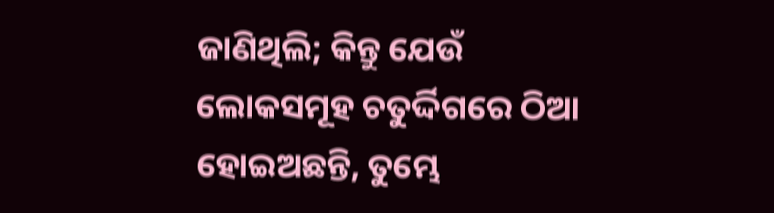ଜାଣିଥିଲି; କିନ୍ତୁ ଯେଉଁ ଲୋକସମୂହ ଚତୁର୍ଦ୍ଦିଗରେ ଠିଆ ହୋଇଅଛନ୍ତି, ତୁମ୍ଭେ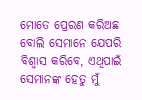ମୋତେ ପ୍ରେରଣ କରିଅଛ ବୋଲି ସେମାନେ ଯେପରି ବିଶ୍ୱାସ କରିବେ, ଏଥିପାଇଁ ସେମାନଙ୍କ ହେତୁ ମୁଁ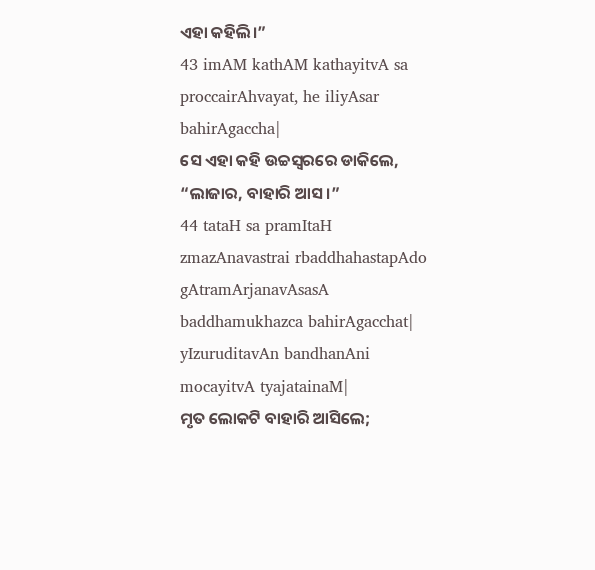ଏହା କହିଲି।”
43 imAM kathAM kathayitvA sa proccairAhvayat, he iliyAsar bahirAgaccha|
ସେ ଏହା କହି ଉଚ୍ଚସ୍ୱରରେ ଡାକିଲେ, “ଲାଜାର, ବାହାରି ଆସ।”
44 tataH sa pramItaH zmazAnavastrai rbaddhahastapAdo gAtramArjanavAsasA baddhamukhazca bahirAgacchat| yIzuruditavAn bandhanAni mocayitvA tyajatainaM|
ମୃତ ଲୋକଟି ବାହାରି ଆସିଲେ;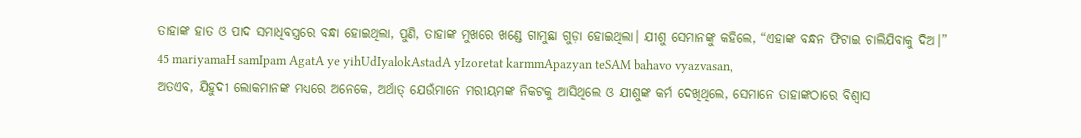ତାହାଙ୍କ ହାତ ଓ ପାଦ ସମାଧିବସ୍ତ୍ରରେ ବନ୍ଧା ହୋଇଥିଲା, ପୁଣି, ତାହାଙ୍କ ମୁଖରେ ଖଣ୍ଡେ ଗାମୁଛା ଗୁଡ଼ା ହୋଇଥିଲା। ଯୀଶୁ ସେମାନଙ୍କୁ କହିଲେ, “ଏହାଙ୍କ ବନ୍ଧନ ଫିଟାଇ ଚାଲିଯିବାକୁ ଦିଅ।”
45 mariyamaH samIpam AgatA ye yihUdIyalokAstadA yIzoretat karmmApazyan teSAM bahavo vyazvasan,
ଅତଏବ, ଯିହୁଦୀ ଲୋକମାନଙ୍କ ମଧ୍ୟରେ ଅନେକେ, ଅର୍ଥାତ୍ ଯେଉଁମାନେ ମରୀୟମଙ୍କ ନିକଟକୁ ଆସିଥିଲେ ଓ ଯୀଶୁଙ୍କ କର୍ମ ଦେଖିଥିଲେ, ସେମାନେ ତାହାଙ୍କଠାରେ ବିଶ୍ୱାସ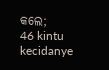କଲେ;
46 kintu kecidanye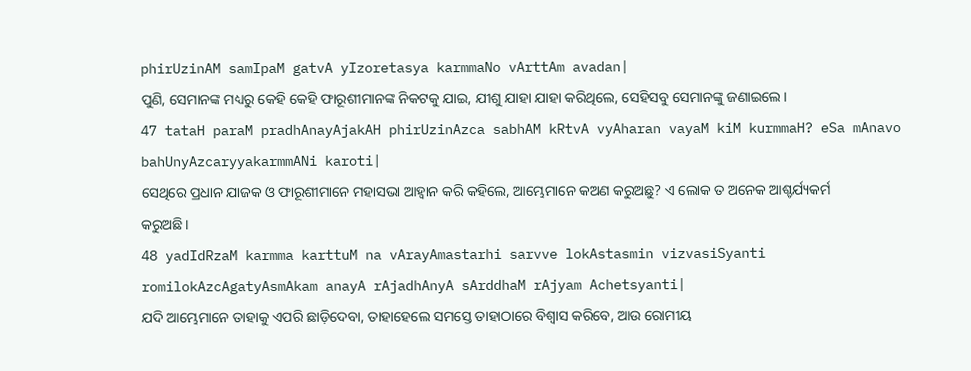phirUzinAM samIpaM gatvA yIzoretasya karmmaNo vArttAm avadan|
ପୁଣି, ସେମାନଙ୍କ ମଧ୍ୟରୁ କେହି କେହି ଫାରୂଶୀମାନଙ୍କ ନିକଟକୁ ଯାଇ, ଯୀଶୁ ଯାହା ଯାହା କରିଥିଲେ, ସେହିସବୁ ସେମାନଙ୍କୁ ଜଣାଇଲେ।
47 tataH paraM pradhAnayAjakAH phirUzinAzca sabhAM kRtvA vyAharan vayaM kiM kurmmaH? eSa mAnavo bahUnyAzcaryyakarmmANi karoti|
ସେଥିରେ ପ୍ରଧାନ ଯାଜକ ଓ ଫାରୂଶୀମାନେ ମହାସଭା ଆହ୍ୱାନ କରି କହିଲେ, ଆମ୍ଭେମାନେ କଅଣ କରୁଅଛୁ? ଏ ଲୋକ ତ ଅନେକ ଆଶ୍ଚର୍ଯ୍ୟକର୍ମ କରୁଅଛି।
48 yadIdRzaM karmma karttuM na vArayAmastarhi sarvve lokAstasmin vizvasiSyanti romilokAzcAgatyAsmAkam anayA rAjadhAnyA sArddhaM rAjyam Achetsyanti|
ଯଦି ଆମ୍ଭେମାନେ ତାହାକୁ ଏପରି ଛାଡ଼ିଦେବା, ତାହାହେଲେ ସମସ୍ତେ ତାହାଠାରେ ବିଶ୍ୱାସ କରିବେ, ଆଉ ରୋମୀୟ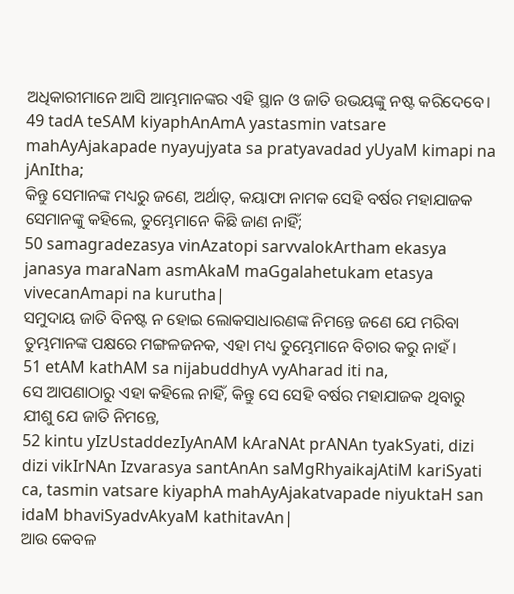ଅଧିକାରୀମାନେ ଆସି ଆମ୍ଭମାନଙ୍କର ଏହି ସ୍ଥାନ ଓ ଜାତି ଉଭୟଙ୍କୁ ନଷ୍ଟ କରିଦେବେ।
49 tadA teSAM kiyaphAnAmA yastasmin vatsare mahAyAjakapade nyayujyata sa pratyavadad yUyaM kimapi na jAnItha;
କିନ୍ତୁ ସେମାନଙ୍କ ମଧ୍ୟରୁ ଜଣେ, ଅର୍ଥାତ୍, କୟାଫା ନାମକ ସେହି ବର୍ଷର ମହାଯାଜକ ସେମାନଙ୍କୁ କହିଲେ, ତୁମ୍ଭେମାନେ କିଛି ଜାଣ ନାହିଁ;
50 samagradezasya vinAzatopi sarvvalokArtham ekasya janasya maraNam asmAkaM maGgalahetukam etasya vivecanAmapi na kurutha|
ସମୁଦାୟ ଜାତି ବିନଷ୍ଟ ନ ହୋଇ ଲୋକସାଧାରଣଙ୍କ ନିମନ୍ତେ ଜଣେ ଯେ ମରିବା ତୁମ୍ଭମାନଙ୍କ ପକ୍ଷରେ ମଙ୍ଗଳଜନକ, ଏହା ମଧ୍ୟ ତୁମ୍ଭେମାନେ ବିଚାର କରୁ ନାହଁ।
51 etAM kathAM sa nijabuddhyA vyAharad iti na,
ସେ ଆପଣାଠାରୁ ଏହା କହିଲେ ନାହିଁ, କିନ୍ତୁ ସେ ସେହି ବର୍ଷର ମହାଯାଜକ ଥିବାରୁ ଯୀଶୁ ଯେ ଜାତି ନିମନ୍ତେ,
52 kintu yIzUstaddezIyAnAM kAraNAt prANAn tyakSyati, dizi dizi vikIrNAn Izvarasya santAnAn saMgRhyaikajAtiM kariSyati ca, tasmin vatsare kiyaphA mahAyAjakatvapade niyuktaH san idaM bhaviSyadvAkyaM kathitavAn|
ଆଉ କେବଳ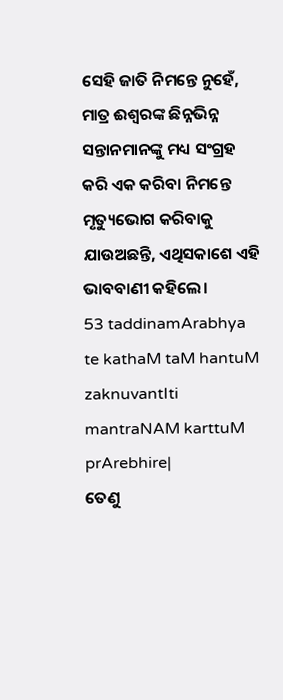ସେହି ଜାତି ନିମନ୍ତେ ନୁହେଁ, ମାତ୍ର ଈଶ୍ବରଙ୍କ ଛିନ୍ନଭିନ୍ନ ସନ୍ତାନମାନଙ୍କୁ ମଧ୍ୟ ସଂଗ୍ରହ କରି ଏକ କରିବା ନିମନ୍ତେ ମୃତ୍ୟୁଭୋଗ କରିବାକୁ ଯାଉଅଛନ୍ତି, ଏଥିସକାଶେ ଏହି ଭାବବାଣୀ କହିଲେ।
53 taddinamArabhya te kathaM taM hantuM zaknuvantIti mantraNAM karttuM prArebhire|
ତେଣୁ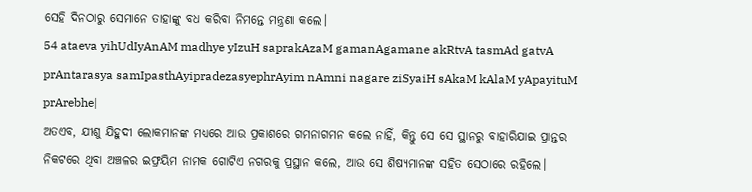ସେହି ଦିନଠାରୁ ସେମାନେ ତାହାଙ୍କୁ ବଧ କରିବା ନିମନ୍ତେ ମନ୍ତ୍ରଣା କଲେ।
54 ataeva yihUdIyAnAM madhye yIzuH saprakAzaM gamanAgamane akRtvA tasmAd gatvA prAntarasya samIpasthAyipradezasyephrAyim nAmni nagare ziSyaiH sAkaM kAlaM yApayituM prArebhe|
ଅତଏବ, ଯୀଶୁ ଯିହୁଦୀ ଲୋକମାନଙ୍କ ମଧ୍ୟରେ ଆଉ ପ୍ରକାଶରେ ଗମନାଗମନ କଲେ ନାହିଁ, କିନ୍ତୁ ସେ ସେ ସ୍ଥାନରୁ ବାହାରିଯାଇ ପ୍ରାନ୍ତର ନିକଟରେ ଥିବା ଅଞ୍ଚଳର ଇଫ୍ରୟିମ ନାମକ ଗୋଟିଏ ନଗରକୁ ପ୍ରସ୍ଥାନ କଲେ, ଆଉ ସେ ଶିଷ୍ୟମାନଙ୍କ ସହିତ ସେଠାରେ ରହିଲେ।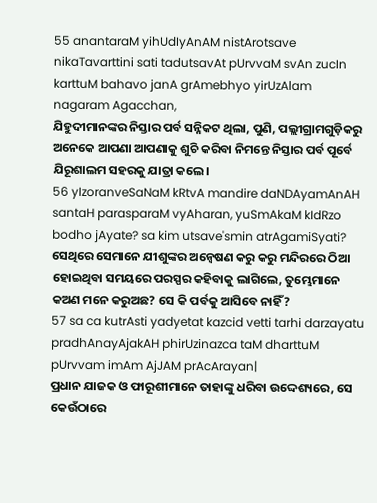55 anantaraM yihUdIyAnAM nistArotsave nikaTavarttini sati tadutsavAt pUrvvaM svAn zucIn karttuM bahavo janA grAmebhyo yirUzAlam nagaram Agacchan,
ଯିହୁଦୀମାନଙ୍କର ନିସ୍ତାର ପର୍ବ ସନ୍ନିକଟ ଥିଲା, ପୁଣି, ପଲ୍ଲୀଗ୍ରାମଗୁଡ଼ିକରୁ ଅନେକେ ଆପଣା ଆପଣାକୁ ଶୁଚି କରିବା ନିମନ୍ତେ ନିସ୍ତାର ପର୍ବ ପୂର୍ବେ ଯିରୂଶାଲମ ସହରକୁ ଯାତ୍ରା କଲେ।
56 yIzoranveSaNaM kRtvA mandire daNDAyamAnAH santaH parasparaM vyAharan, yuSmAkaM kIdRzo bodho jAyate? sa kim utsave'smin atrAgamiSyati?
ସେଥିରେ ସେମାନେ ଯୀଶୁଙ୍କର ଅନ୍ୱେଷଣ କରୁ କରୁ ମନ୍ଦିରରେ ଠିଆ ହୋଇଥିବା ସମୟରେ ପରସ୍ପର କହିବାକୁ ଲାଗିଲେ, ତୁମ୍ଭେମାନେ କଅଣ ମନେ କରୁଅଛ? ସେ କି ପର୍ବକୁ ଆସିବେ ନାହିଁ?
57 sa ca kutrAsti yadyetat kazcid vetti tarhi darzayatu pradhAnayAjakAH phirUzinazca taM dharttuM pUrvvam imAm AjJAM prAcArayan|
ପ୍ରଧାନ ଯାଜକ ଓ ଫାରୂଶୀମାନେ ତାହାଙ୍କୁ ଧରିବା ଉଦ୍ଦେଶ୍ୟରେ, ସେ କେଉଁଠାରେ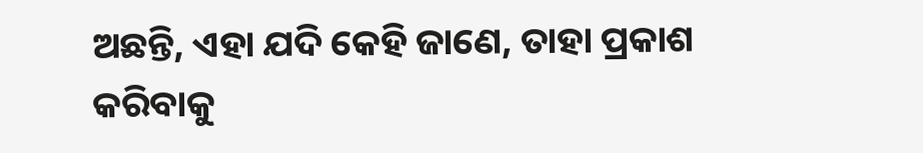ଅଛନ୍ତି, ଏହା ଯଦି କେହି ଜାଣେ, ତାହା ପ୍ରକାଶ କରିବାକୁ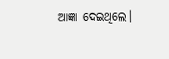ଆଜ୍ଞା ଦେଇଥିଲେ।